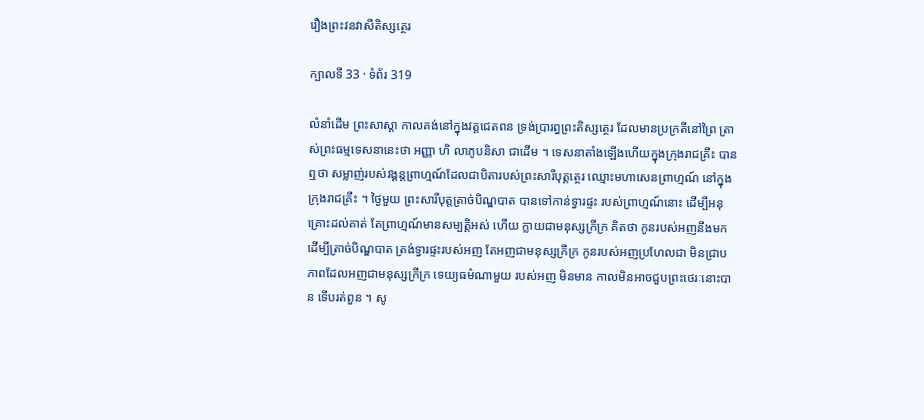រឿងព្រះវនវាសីតិស្សត្ថេរ

ក្បាលទី 33 · ទំព័រ 319

លំនាំដើម ព្រះសាស្តា កាលគង់នៅក្នុងវត្តជេតពន ទ្រង់ប្រារព្ធព្រះតិស្សត្ថេរ ដែលមានប្រក្រតីនៅព្រៃ ត្រាស់ព្រះធម្មទេសនានេះថា អញ្ញា ហិ លាភូបនិសា ជាដើម ។ ទេសនាតាំងឡើងហើយក្នុងក្រុងរាជគ្រឹះ បានឮថា សម្លាញ់របស់វង្គន្តព្រាហ្មណ៍ដែលជាបិតារបស់ព្រះសារីបុត្តត្ថេរ ឈ្មោះមហាសេនព្រាហ្មណ៍ នៅក្នុង ក្រុងរាជគ្រឹះ ។ ថ្ងៃមួយ ព្រះសារីបុត្តត្រាច់បិណ្ឌបាត បានទៅកាន់ទ្វារផ្ទះ របស់ព្រាហ្មណ៍នោះ ដើម្បីអនុគ្រោះដល់គាត់ តែព្រាហ្មណ៍មានសម្បត្តិអស់ ហើយ ក្លាយជាមនុស្សក្រីក្រ គិតថា កូនរបស់អញនឹងមកដើម្បីត្រាច់បិណ្ឌបាត ត្រង់ទ្វារផ្ទះរបស់អញ តែអញជាមនុស្សក្រីក្រ កូនរបស់អញប្រហែលជា មិនជ្រាបភាពដែលអញជាមនុស្សក្រីក្រ ទេយ្យធម៌ណាមួយ របស់អញ មិនមាន កាលមិនអាចជួបព្រះថេរៈនោះបាន ទើបរត់ពួន ។ សូ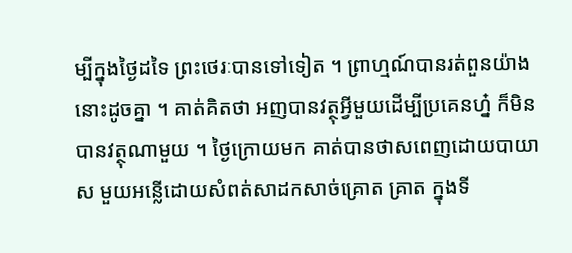ម្បីក្នុងថ្ងៃដទៃ ព្រះថេរៈបានទៅទៀត ។ ព្រាហ្មណ៍បានរត់ពួនយ៉ាងនោះដូចគ្នា ។ គាត់គិតថា អញបានវត្ថុអ្វីមួយដើម្បីប្រគេនហ្ន៎ ក៏មិនបានវត្ថុណាមួយ ។ ថ្ងៃក្រោយមក គាត់បានថាសពេញដោយបាយាស មួយអន្លើដោយសំពត់សាដកសាច់គ្រោត គ្រាត ក្នុងទី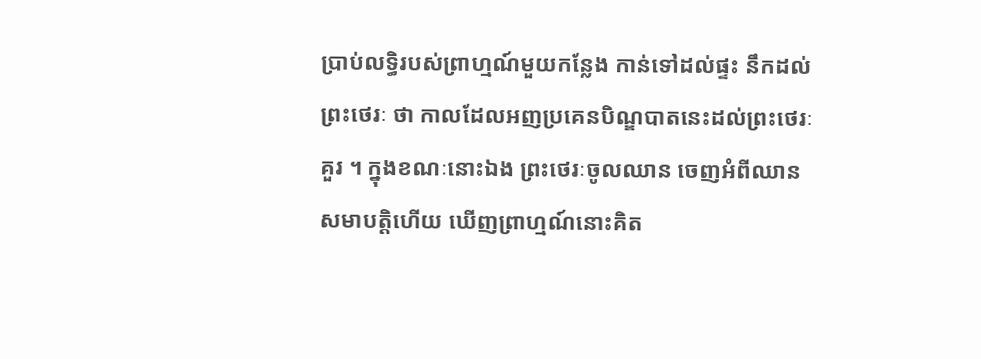ប្រាប់លទ្ធិរបស់ព្រាហ្មណ៍មួយកន្លែង កាន់ទៅដល់ផ្ទះ នឹកដល់ព្រះថេរៈ ថា កាលដែលអញប្រគេនបិណ្ឌបាតនេះដល់ព្រះថេរៈ គួរ ។ ក្នុងខណៈនោះឯង ព្រះថេរៈចូលឈាន ចេញអំពីឈានសមាបត្តិហើយ ឃើញព្រាហ្មណ៍នោះគិត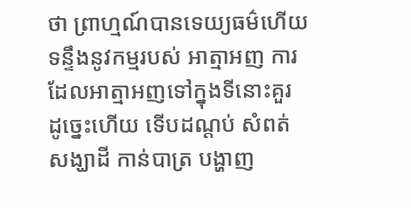ថា ព្រាហ្មណ៍បានទេយ្យធម៌ហើយ ទន្ទឹងនូវកម្មរបស់ អាត្មាអញ ការដែលអាត្មាអញទៅក្នុងទីនោះគួរ ដូច្នេះហើយ ទើបដណ្តប់ សំពត់សង្ឃាដី កាន់បាត្រ បង្ហាញ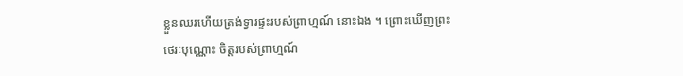ខ្លួនឈរហើយត្រង់ទ្វារផ្ទះរបស់ព្រាហ្មណ៍ នោះឯង ។ ព្រោះឃើញព្រះថេរៈបុណ្ណោះ ចិត្តរបស់ព្រាហ្មណ៍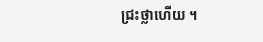ជ្រះថ្លាហើយ ។